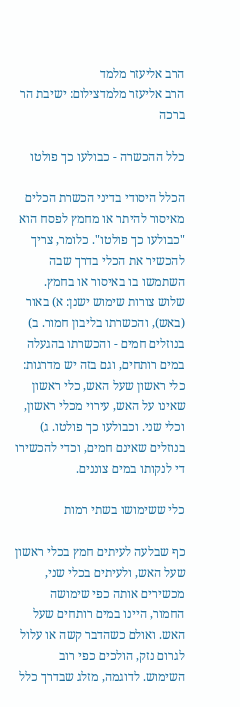הרב אליעזר מלמד
הרב אליעזר מלמדצילום: ישיבת הר ברכה

כלל ההכשרה - כבולעו כך פולטו

הכלל היסודי בדיני הכשרת הכלים מאיסור להיתר או מחמץ לפסח הוא "כבולעו כך פולטו". כלומר, צריך להכשיר את הכלי בדרך שבה השתמשו בו באיסור או בחמץ. שלוש צורות שימוש ישנן: א) באור (באש), והכשרתו בליבון חמור. ב) בנוזלים חמים - והכשרתו בהגעלה במים רותחים, וגם בזה יש מדרגות: כלי ראשון שעל האש, כלי ראשון שאינו על האש, עירוי מכלי ראשון, וכלי שני. וכבולעו כך פולטו. ג) בנוזלים שאינם חמים, וכדי להכשירו די לנקותו במים צוננים.

כלי ששימושו בשתי רמות

כף שבלעה לעיתים חמץ בכלי ראשון שעל האש, ולעיתים בכלי שני, מכשירים אותה כפי שימושה החמור, היינו במים רותחים שעל האש. ואולם כשהדבר קשה או עלול לגרום נזק, הולכים כפי רוב השימוש. לדוגמה, מזלג שבדרך כלל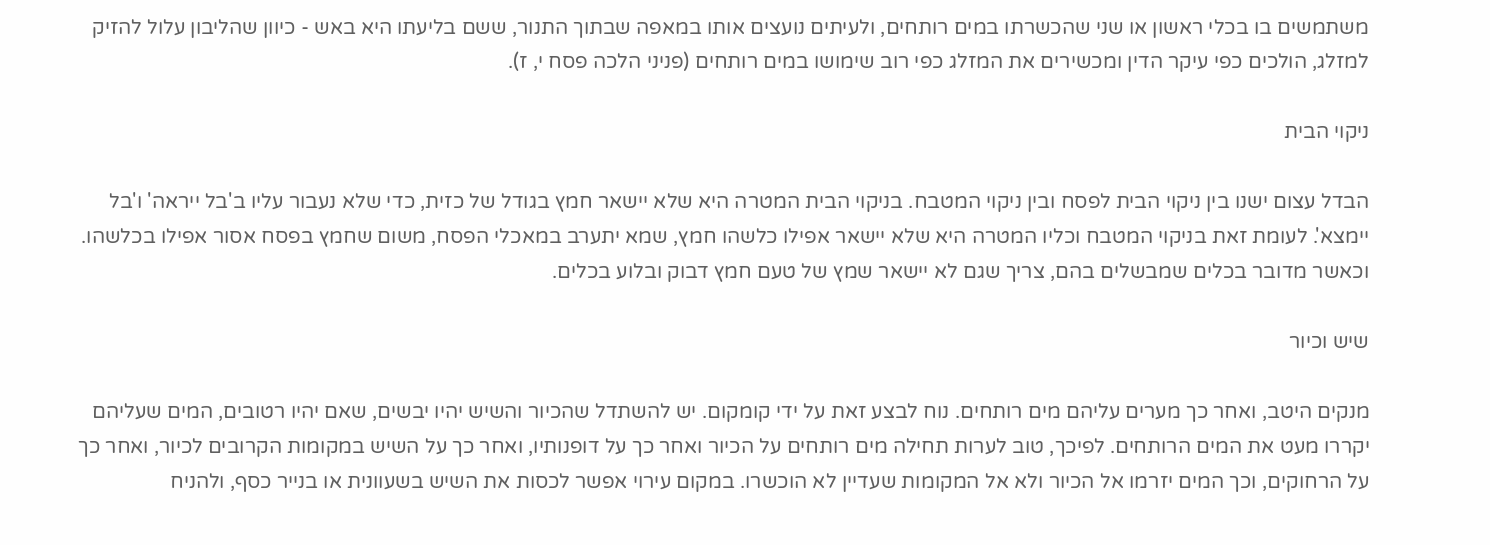משתמשים בו בכלי ראשון או שני שהכשרתו במים רותחים, ולעיתים נועצים אותו במאפה שבתוך התנור, ששם בליעתו היא באש - כיוון שהליבון עלול להזיק למזלג, הולכים כפי עיקר הדין ומכשירים את המזלג כפי רוב שימושו במים רותחים (פניני הלכה פסח י, ז).

ניקוי הבית

הבדל עצום ישנו בין ניקוי הבית לפסח ובין ניקוי המטבח. בניקוי הבית המטרה היא שלא יישאר חמץ בגודל של כזית, כדי שלא נעבור עליו ב'בל ייראה' ו'בל יימצא'. לעומת זאת בניקוי המטבח וכליו המטרה היא שלא יישאר אפילו כלשהו חמץ, שמא יתערב במאכלי הפסח, משום שחמץ בפסח אסור אפילו בכלשהו. וכאשר מדובר בכלים שמבשלים בהם, צריך שגם לא יישאר שמץ של טעם חמץ דבוק ובלוע בכלים.

שיש וכיור

מנקים היטב, ואחר כך מערים עליהם מים רותחים. נוח לבצע זאת על ידי קומקום. יש להשתדל שהכיור והשיש יהיו יבשים, שאם יהיו רטובים, המים שעליהם יקררו מעט את המים הרותחים. לפיכך, טוב לערות תחילה מים רותחים על הכיור ואחר כך על דופנותיו, ואחר כך על השיש במקומות הקרובים לכיור, ואחר כך על הרחוקים, וכך המים יזרמו אל הכיור ולא אל המקומות שעדיין לא הוכשרו. במקום עירוי אפשר לכסות את השיש בשעוונית או בנייר כסף, ולהניח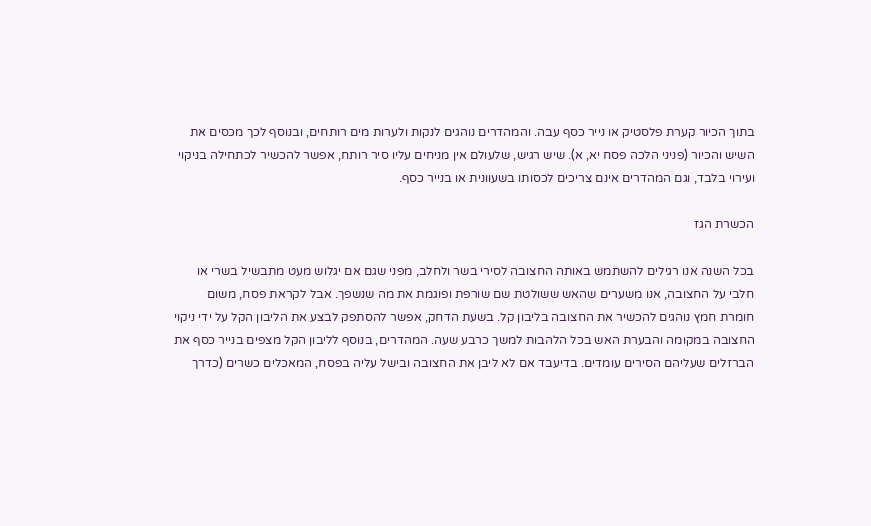בתוך הכיור קערת פלסטיק או נייר כסף עבה. והמהדרים נוהגים לנקות ולערות מים רותחים, ובנוסף לכך מכסים את השיש והכיור (פניני הלכה פסח יא, א). שיש רגיש, שלעולם אין מניחים עליו סיר רותח, אפשר להכשיר לכתחילה בניקוי ועירוי בלבד, וגם המהדרים אינם צריכים לכסותו בשעוונית או בנייר כסף.

הכשרת הגז

בכל השנה אנו רגילים להשתמש באותה החצובה לסירי בשר ולחלב, מפני שגם אם יגלוש מעט מתבשיל בשרי או חלבי על החצובה, אנו משערים שהאש ששולטת שם שורפת ופוגמת את מה שנשפך. אבל לקראת פסח, משום חומרת חמץ נוהגים להכשיר את החצובה בליבון קל. בשעת הדחק, אפשר להסתפק לבצע את הליבון הקל על ידי ניקוי החצובה במקומה והבערת האש בכל הלהבות למשך כרבע שעה. המהדרים, בנוסף לליבון הקל מצפים בנייר כסף את הברזלים שעליהם הסירים עומדים. בדיעבד אם לא ליבן את החצובה ובישל עליה בפסח, המאכלים כשרים (כדרך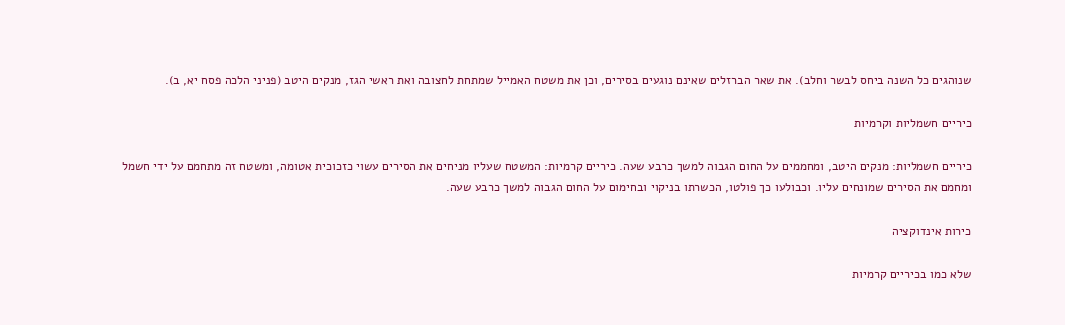שנוהגים כל השנה ביחס לבשר וחלב). את שאר הברזלים שאינם נוגעים בסירים, וכן את משטח האמייל שמתחת לחצובה ואת ראשי הגז, מנקים היטב (פניני הלכה פסח יא, ב).

כיריים חשמליות וקרמיות

כיריים חשמליות: מנקים היטב, ומחממים על החום הגבוה למשך כרבע שעה. כיריים קרמיות: המשטח שעליו מניחים את הסירים עשוי כזכוכית אטומה, ומשטח זה מתחמם על ידי חשמל ומחמם את הסירים שמונחים עליו. וכבולעו כך פולטו, הכשרתו בניקוי ובחימום על החום הגבוה למשך כרבע שעה.

כירות אינדוקציה

שלא כמו בכיריים קרמיות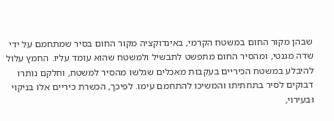שבהן מקור החום במשטח הקרמי, באינדוקציה מקור החום בסיר שמתחמם על ידי שדה מגנטי, ומהסיר החום מתפשט לתבשיל ולמשטח שהוא עומד עליו. החמץ עלול להיבלע במשטח הכיריים בעקבות מאכלים שגלשו מהסיר למשטח, וחלקם נותרו דבוקים לסיר בתחתיתו והמשיכו להתחמם עימו. לפיכך, הכשרת כיריים אלו בניקוי ובעירוי,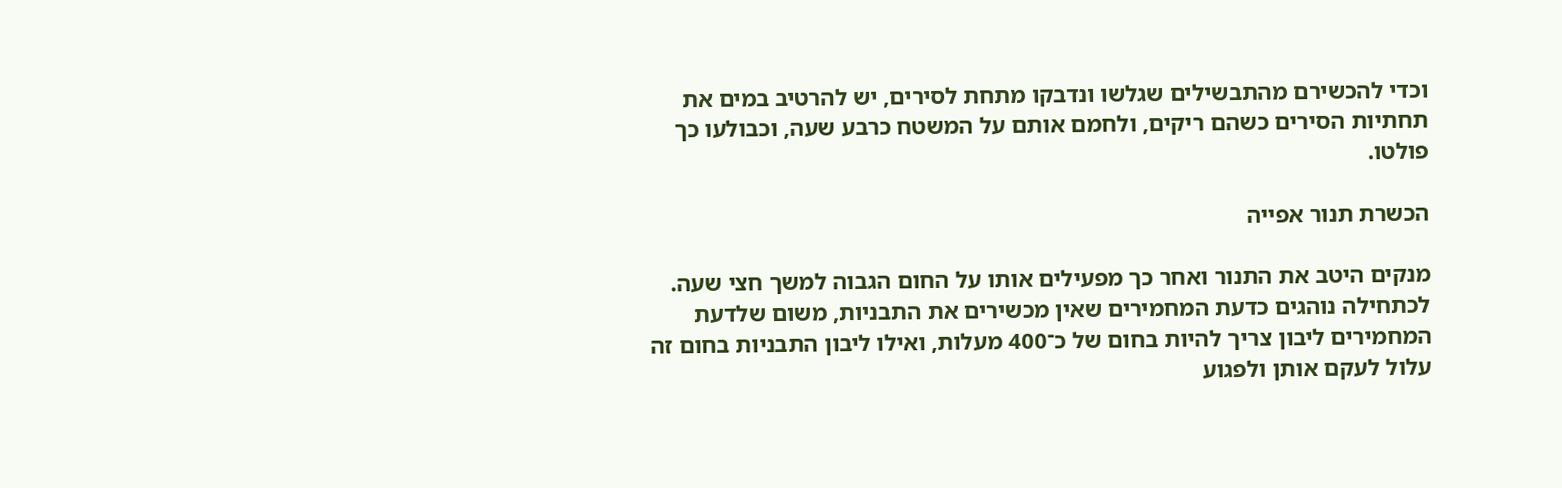וכדי להכשירם מהתבשילים שגלשו ונדבקו מתחת לסירים, יש להרטיב במים את תחתיות הסירים כשהם ריקים, ולחמם אותם על המשטח כרבע שעה, וכבולעו כך פולטו.

הכשרת תנור אפייה

מנקים היטב את התנור ואחר כך מפעילים אותו על החום הגבוה למשך חצי שעה. לכתחילה נוהגים כדעת המחמירים שאין מכשירים את התבניות, משום שלדעת המחמירים ליבון צריך להיות בחום של כ־400 מעלות, ואילו ליבון התבניות בחום זה עלול לעקם אותן ולפגוע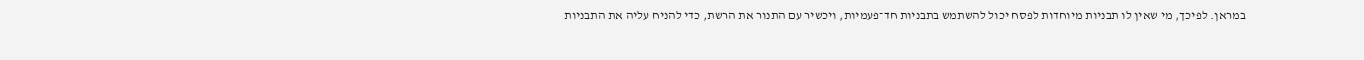במראן. לפיכך, מי שאין לו תבניות מיוחדות לפסח יכול להשתמש בתבניות חד־פעמיות, ויכשיר עם התנור את הרשת, כדי להניח עליה את התבניות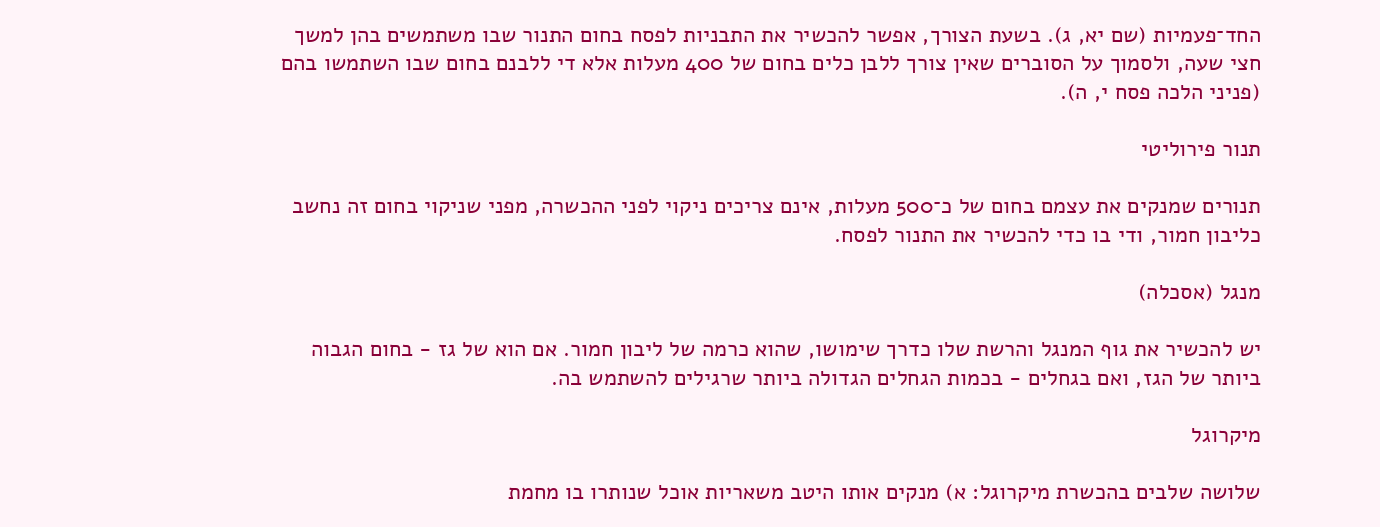החד־פעמיות (שם יא, ג). בשעת הצורך, אפשר להכשיר את התבניות לפסח בחום התנור שבו משתמשים בהן למשך חצי שעה, ולסמוך על הסוברים שאין צורך ללבן כלים בחום של 400 מעלות אלא די ללבנם בחום שבו השתמשו בהם (פניני הלכה פסח י, ה).

תנור פירוליטי

תנורים שמנקים את עצמם בחום של כ־500 מעלות, אינם צריכים ניקוי לפני ההכשרה, מפני שניקוי בחום זה נחשב כליבון חמור, ודי בו כדי להכשיר את התנור לפסח.

מנגל (אסכלה)

יש להכשיר את גוף המנגל והרשת שלו כדרך שימושו, שהוא כרמה של ליבון חמור. אם הוא של גז - בחום הגבוה ביותר של הגז, ואם בגחלים - בכמות הגחלים הגדולה ביותר שרגילים להשתמש בה.

מיקרוגל

שלושה שלבים בהכשרת מיקרוגל: א) מנקים אותו היטב משאריות אוכל שנותרו בו מחמת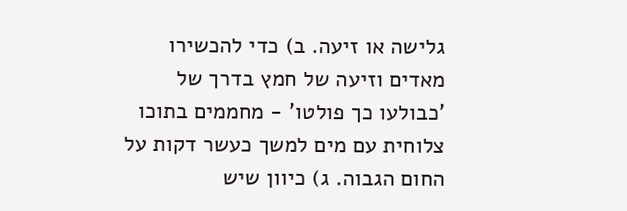גלישה או זיעה. ב) כדי להכשירו מאדים וזיעה של חמץ בדרך של 'כבולעו כך פולטו' - מחממים בתוכו צלוחית עם מים למשך כעשר דקות על החום הגבוה. ג) כיוון שיש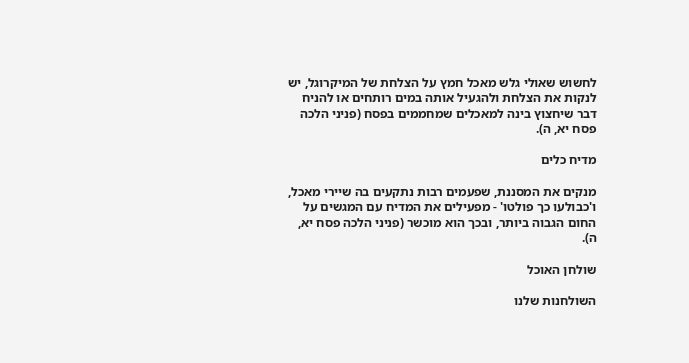לחשוש שאולי גלש מאכל חמץ על הצלחת של המיקרוגל, יש לנקות את הצלחת ולהגעיל אותה במים רותחים או להניח דבר שיחצוץ בינה למאכלים שמחממים בפסח (פניני הלכה פסח יא, ה).

מדיח כלים

מנקים את המסננת, שפעמים רבות נתקעים בה שיירי מאכל, ו'כבולעו כך פולטו' - מפעילים את המדיח עם המגשים על החום הגבוה ביותר, ובכך הוא מוכשר (פניני הלכה פסח יא, ה).

שולחן האוכל

השולחנות שלנו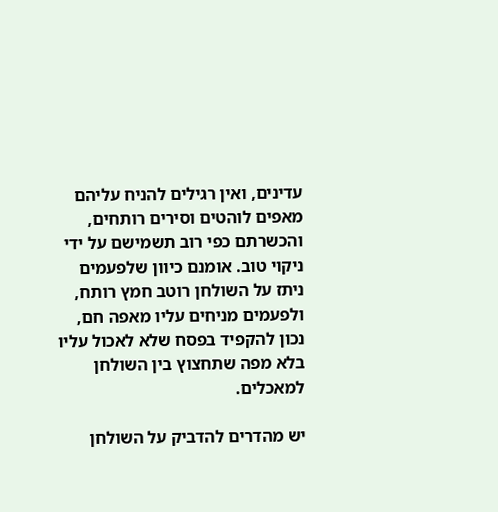עדינים, ואין רגילים להניח עליהם מאפים לוהטים וסירים רותחים, והכשרתם כפי רוב תשמישם על ידי ניקוי טוב. אומנם כיוון שלפעמים ניתז על השולחן רוטב חמץ רותח, ולפעמים מניחים עליו מאפה חם, נכון להקפיד בפסח שלא לאכול עליו בלא מפה שתחצוץ בין השולחן למאכלים.

יש מהדרים להדביק על השולחן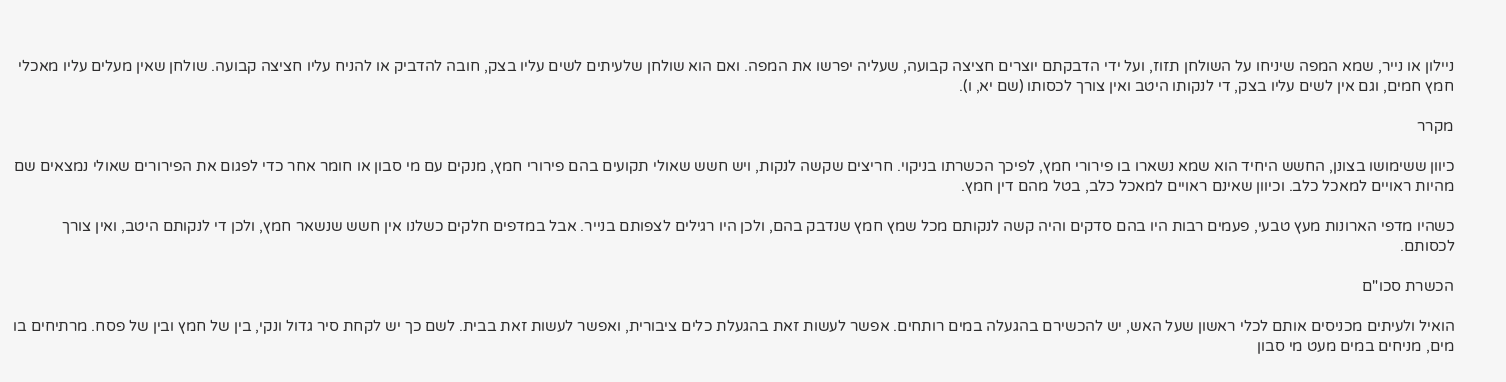ניילון או נייר, שמא המפה שיניחו על השולחן תזוז, ועל ידי הדבקתם יוצרים חציצה קבועה, שעליה יפרשו את המפה. ואם הוא שולחן שלעיתים לשים עליו בצק, חובה להדביק או להניח עליו חציצה קבועה. שולחן שאין מעלים עליו מאכלי חמץ חמים, וגם אין לשים עליו בצק, די לנקותו היטב ואין צורך לכסותו (שם יא, ו).

מקרר

כיוון ששימושו בצונן, החשש היחיד הוא שמא נשארו בו פירורי חמץ, לפיכך הכשרתו בניקוי. חריצים שקשה לנקות, ויש חשש שאולי תקועים בהם פירורי חמץ, מנקים עם מי סבון או חומר אחר כדי לפגום את הפירורים שאולי נמצאים שם מהיות ראויים למאכל כלב. וכיוון שאינם ראויים למאכל כלב, בטל מהם דין חמץ.

כשהיו מדפי הארונות מעץ טבעי, פעמים רבות היו בהם סדקים והיה קשה לנקותם מכל שמץ חמץ שנדבק בהם, ולכן היו רגילים לצפותם בנייר. אבל במדפים חלקים כשלנו אין חשש שנשאר חמץ, ולכן די לנקותם היטב, ואין צורך לכסותם.

הכשרת סכו"ם

הואיל ולעיתים מכניסים אותם לכלי ראשון שעל האש, יש להכשירם בהגעלה במים רותחים. אפשר לעשות זאת בהגעלת כלים ציבורית, ואפשר לעשות זאת בבית. לשם כך יש לקחת סיר גדול ונקי, בין של חמץ ובין של פסח. מרתיחים בו מים, מניחים במים מעט מי סבון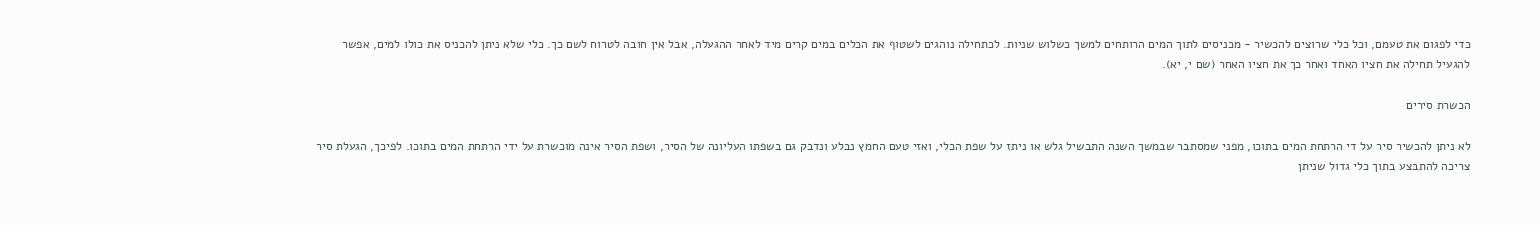כדי לפגום את טעמם, וכל כלי שרוצים להכשיר - מכניסים לתוך המים הרותחים למשך כשלוש שניות. לכתחילה נוהגים לשטוף את הכלים במים קרים מיד לאחר ההגעלה, אבל אין חובה לטרוח לשם כך. כלי שלא ניתן להכניס את כולו למים, אפשר להגעיל תחילה את חציו האחד ואחר כך את חציו האחר (שם י, יא).

הכשרת סירים

לא ניתן להכשיר סיר על די הרתחת המים בתוכו, מפני שמסתבר שבמשך השנה התבשיל גלש או ניתז על שפת הכלי, ואזי טעם החמץ נבלע ונדבק גם בשפתו העליונה של הסיר, ושפת הסיר אינה מוכשרת על ידי הרתחת המים בתוכו. לפיכך, הגעלת סיר צריכה להתבצע בתוך כלי גדול שניתן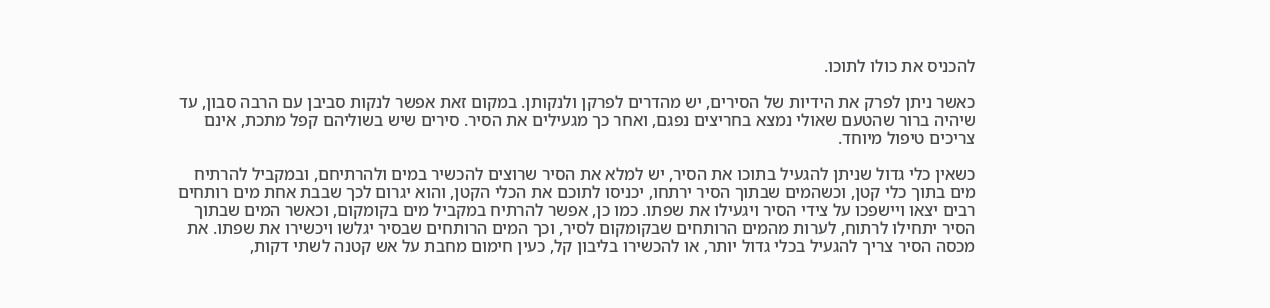להכניס את כולו לתוכו.

כאשר ניתן לפרק את הידיות של הסירים, יש מהדרים לפרקן ולנקותן. במקום זאת אפשר לנקות סביבן עם הרבה סבון, עד שיהיה ברור שהטעם שאולי נמצא בחריצים נפגם, ואחר כך מגעילים את הסיר. סירים שיש בשוליהם קפל מתכת, אינם צריכים טיפול מיוחד.

כשאין כלי גדול שניתן להגעיל בתוכו את הסיר, יש למלא את הסיר שרוצים להכשיר במים ולהרתיחם, ובמקביל להרתיח מים בתוך כלי קטן, וכשהמים שבתוך הסיר ירתחו, יכניסו לתוכם את הכלי הקטן, והוא יגרום לכך שבבת אחת מים רותחים רבים יצאו ויישפכו על צידי הסיר ויגעילו את שפתו. כמו כן, אפשר להרתיח במקביל מים בקומקום, וכאשר המים שבתוך הסיר יתחילו לרתוח, לערות מהמים הרותחים שבקומקום לסיר, וכך המים הרותחים שבסיר יגלשו ויכשירו את שפתו. את מכסה הסיר צריך להגעיל בכלי גדול יותר, או להכשירו בליבון קל, כעין חימום מחבת על אש קטנה לשתי דקות,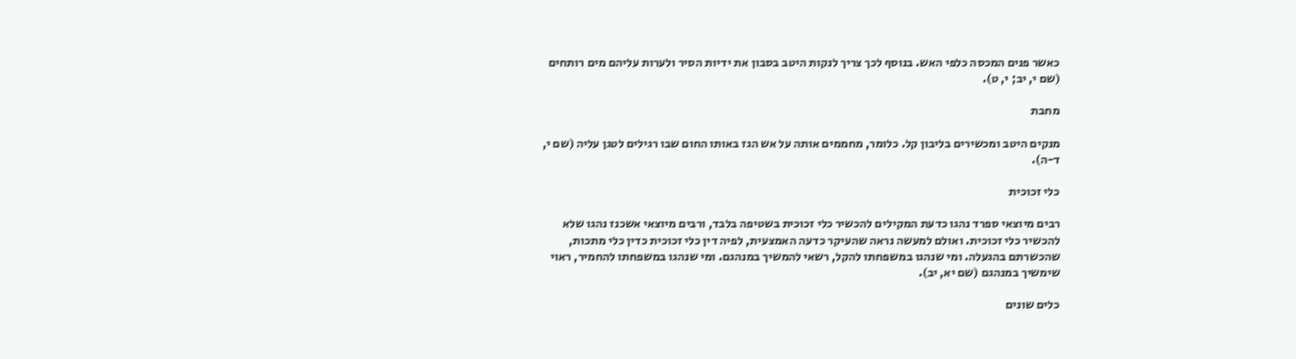כאשר פנים המכסה כלפי האש. בנוסף לכך צריך לנקות היטב בסבון את ידיות הסיר ולערות עליהם מים רותחים (שם י, יב; י, ט).

מחבת

מנקים היטב ומכשירים בליבון קל. כלומר, מחממים אותה על אש הגז באותו החום שבו רגילים לטגן עליה (שם י, ד-ה).

כלי זכוכית

רבים מיוצאי ספרד נהגו כדעת המקילים להכשיר כלי זכוכית בשטיפה בלבד, ורבים מיוצאי אשכנז נהגו שלא להכשיר כלי זכוכית. ואולם למעשה נראה שהעיקר כדעה האמצעית, לפיה דין כלי זכוכית כדין כלי מתכות, שהכשרתם בהגעלה. ומי שנהגו במשפחתו להקל, רשאי להמשיך במנהגם. ומי שנהגו במשפחתו להחמיר, ראוי שימשיך במנהגם (שם יא, יב).

כלים שונים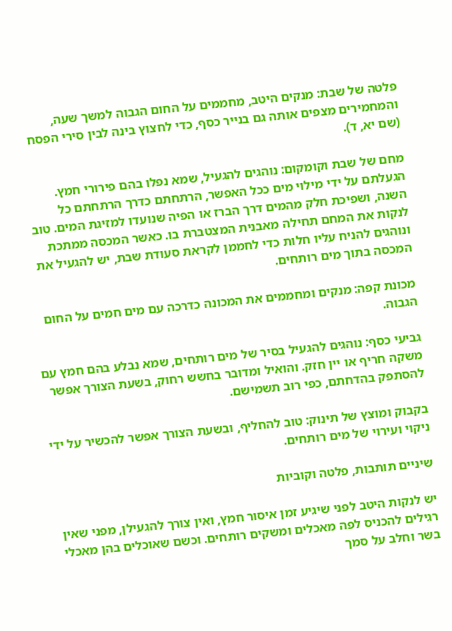פלטה של שבת: מנקים היטב, מחממים על החום הגבוה למשך שעה, והמחמירים מצפים אותה גם בנייר כסף, כדי לחצוץ בינה לבין סירי הפסח (שם יא, ד).

מחם של שבת וקומקום: נוהגים להגעיל, שמא נפלו בהם פירורי חמץ. הגעלתם על ידי מילוי מים ככל האפשר, הרתחתם כדרך הרתחתם כל השנה, ושפיכת חלק מהמים דרך הברז או הפיה שנועדו למזיגת המים. טוב לנקות את המחם תחילה מאבנית המצטברת בו. כאשר המכסה ממתכת ונוהגים להניח עליו חלות כדי לחממן לקראת סעודת שבת, יש להגעיל את המכסה בתוך מים רותחים.

מכונת קפה: מנקים ומחממים את המכונה כדרכה עם מים חמים על החום הגבוה.

גביעי כסף: נוהגים להגעיל בסיר של מים רותחים, שמא נבלע בהם חמץ עם משקה חריף או יין חזק. והואיל ומדובר בחשש רחוק, בשעת הצורך אפשר להסתפק בהדחתם, כפי רוב תשמישם.

בקבוק ומוצץ של תינוק: טוב להחליף, ובשעת הצורך אפשר להכשיר על ידי ניקוי ועירוי של מים רותחים.

שיניים תותבות, פלטה וקוביות

יש לנקות היטב לפני שיגיע זמן איסור חמץ, ואין צורך להגעילן, מפני שאין רגילים להכניס לפה מאכלים ומשקים רותחים. וכשם שאוכלים בהן מאכלי בשר וחלב על סמך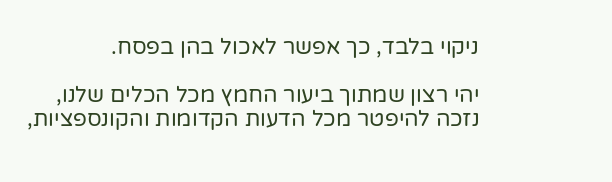ניקוי בלבד, כך אפשר לאכול בהן בפסח.

יהי רצון שמתוך ביעור החמץ מכל הכלים שלנו, נזכה להיפטר מכל הדעות הקדומות והקונספציות,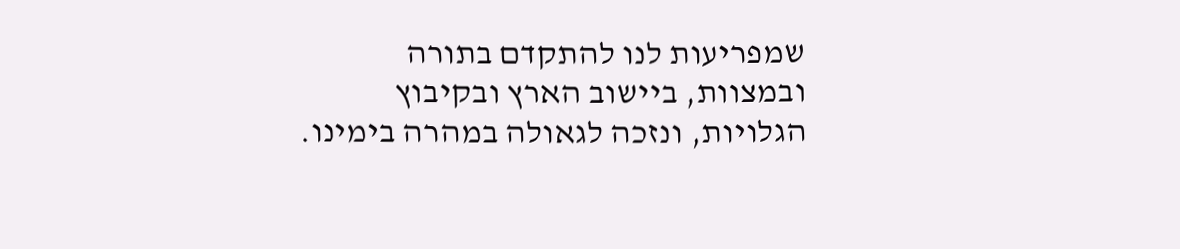שמפריעות לנו להתקדם בתורה ובמצוות, ביישוב הארץ ובקיבוץ הגלויות, ונזכה לגאולה במהרה בימינו.